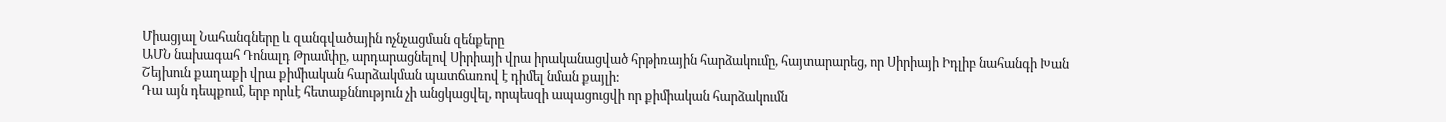Միացյալ Նահանգները և զանգվածային ոչնչացման զենքերը
ԱՄՆ նախագահ Դոնալդ Թրամփը, արդարացնելով Սիրիայի վրա իրականացված հրթիռային հարձակումը, հայտարարեց, որ Սիրիայի Իդլիբ նահանգի Խան Շեյխուն քաղաքի վրա քիմիական հարձակման պատճառով է դիմել նման քայլի:
Դա այն դեպքում, երբ որևէ հետաքննություն չի անցկացվել, որպեսզի ապացուցվի որ քիմիական հարձակումն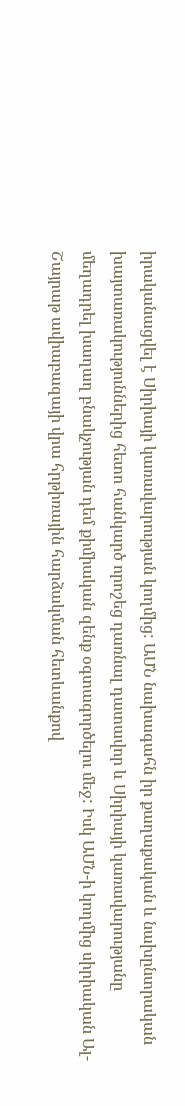իրականացվել է Սիրիայի կառավարության կողմից: ԱՄՆ նախագահն իր քաղաքական և նախընտրական խայտառակություններից հետո հանկարծ որոշեց դառնալ դատավոր և Սիրիայի կառավարությանը մեղադրել խաղաղ բնակչության դեմ քիմիական զենք օգտագործելու մեջ: Իսկ ԱՄՆ-ի կողմից սիրիական Ալ-Շայրաթ ավիաբազայի վրա հրթիռային հարձակման հետևանքով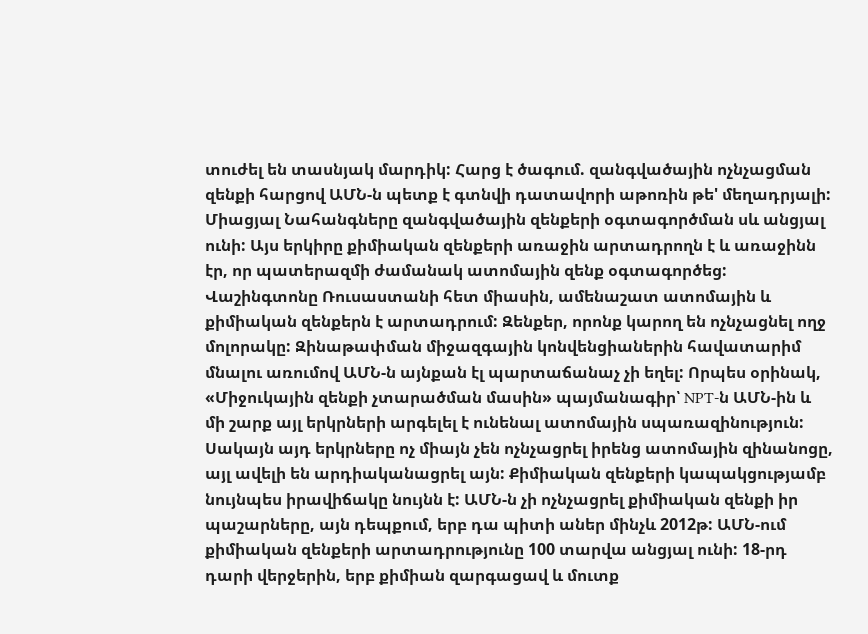տուժել են տասնյակ մարդիկ: Հարց է ծագում. զանգվածային ոչնչացման զենքի հարցով ԱՄՆ-ն պետք է գտնվի դատավորի աթոռին թե' մեղադրյալի: Միացյալ Նահանգները զանգվածային զենքերի օգտագործման սև անցյալ ունի: Այս երկիրը քիմիական զենքերի առաջին արտադրողն է և առաջինն էր, որ պատերազմի ժամանակ ատոմային զենք օգտագործեց: Վաշինգտոնը Ռուսաստանի հետ միասին, ամենաշատ ատոմային և քիմիական զենքերն է արտադրում: Զենքեր, որոնք կարող են ոչնչացնել ողջ մոլորակը: Զինաթափման միջազգային կոնվենցիաներին հավատարիմ մնալու առումով ԱՄՆ-ն այնքան էլ պարտաճանաչ չի եղել: Որպես օրինակ, «Միջուկային զենքի չտարածման մասին» պայմանագիր՝ NPT-ն ԱՄՆ-ին և մի շարք այլ երկրների արգելել է ունենալ ատոմային սպառազինություն: Սակայն այդ երկրները ոչ միայն չեն ոչնչացրել իրենց ատոմային զինանոցը, այլ ավելի են արդիականացրել այն: Քիմիական զենքերի կապակցությամբ նույնպես իրավիճակը նույնն է: ԱՄՆ-ն չի ոչնչացրել քիմիական զենքի իր պաշարները, այն դեպքում, երբ դա պիտի աներ մինչև 2012թ: ԱՄՆ-ում քիմիական զենքերի արտադրությունը 100 տարվա անցյալ ունի: 18-րդ դարի վերջերին, երբ քիմիան զարգացավ և մուտք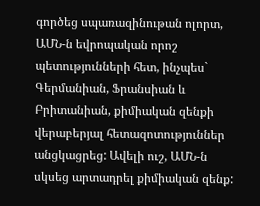գործեց սպառազինութան ոլորտ, ԱՄՆ-ն եվրոպական որոշ պետությունների հետ, ինչպես` Գերմանիան, Ֆրանսիան և Բրիտանիան, քիմիական զենքի վերաբերյալ հետազոտություններ անցկացրեց: Ավելի ուշ, ԱՄՆ-ն սկսեց արտադրել քիմիական զենք: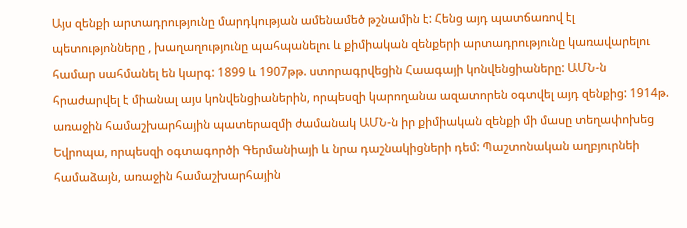Այս զենքի արտադրությունը մարդկության ամենամեծ թշնամին է: Հենց այդ պատճառով էլ պետությոնները , խաղաղությունը պահպանելու և քիմիական զենքերի արտադրությունը կառավարելու համար սահմանել են կարգ: 1899 և 1907թթ. ստորագրվեցին Հաագայի կոնվենցիաները: ԱՄՆ-ն հրաժարվել է միանալ այս կոնվենցիաներին, որպեսզի կարողանա ազատորեն օգտվել այդ զենքից: 1914թ. առաջին համաշխարհային պատերազմի ժամանակ ԱՄՆ-ն իր քիմիական զենքի մի մասը տեղափոխեց Եվրոպա, որպեսզի օգտագործի Գերմանիայի և նրա դաշնակիցների դեմ: Պաշտոնական աղբյուրնեի համաձայն, առաջին համաշխարհային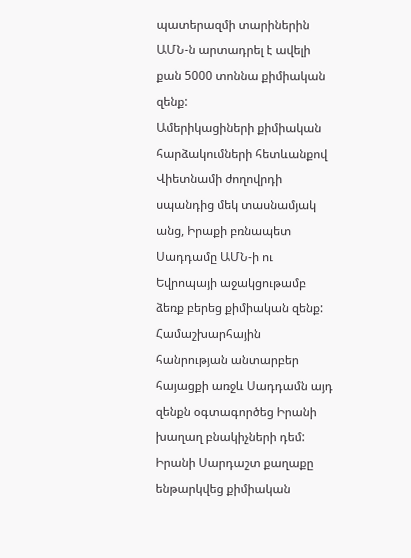պատերազմի տարիներին ԱՄՆ-ն արտադրել է ավելի քան 5000 տոննա քիմիական զենք:
Ամերիկացիների քիմիական հարձակումների հետևանքով Վիետնամի ժողովրդի սպանդից մեկ տասնամյակ անց, Իրաքի բռնապետ Սադդամը ԱՄՆ-ի ու Եվրոպայի աջակցութամբ ձեռք բերեց քիմիական զենք: Համաշխարհային հանրության անտարբեր հայացքի առջև Սադդամն այդ զենքն օգտագործեց Իրանի խաղաղ բնակիչների դեմ: Իրանի Սարդաշտ քաղաքը ենթարկվեց քիմիական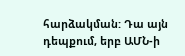հարձակման: Դա այն դեպքում, երբ ԱՄՆ-ի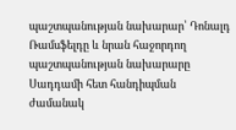պաշտպանության նախարար՝ Դոնալդ Ռամսֆելդը և նրան հաջորդող պաշտպանության նախարարը Սադդամի հետ հանդիպման ժամանակ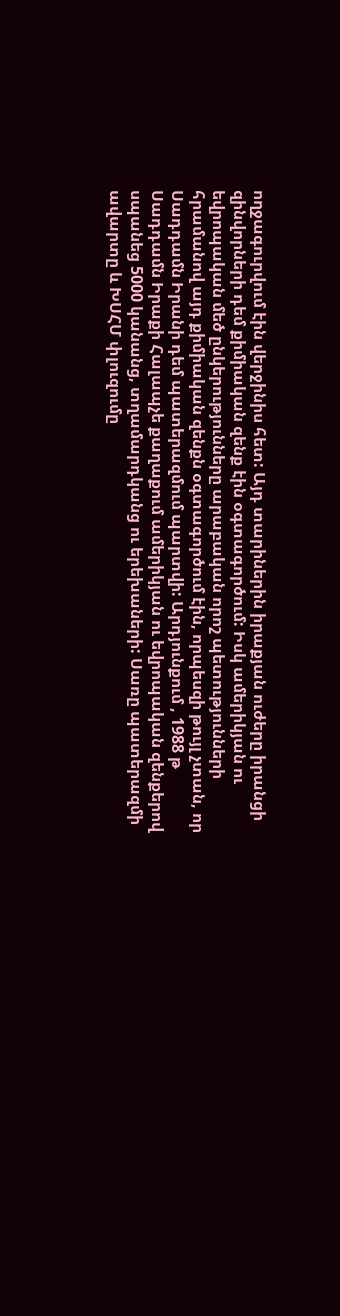ողջագուրվում էին վերջինիս հետ: Այդ տարիներին իրաքյան ուժերը իրանցի զինվորների դեմ քիմիական զենք էին օգտագործում: Իսկ ամերիկյան ու եվրոպական մեծ ընկերությունները արաբական որոշ պետությունների հրամանով այդ քիմիական զենքն օգտագործում էին, որպեսզի թույլ չտան, որ Սադդամն Իրանի դեմ պատերազմում պարտվի: Արդյունքում , 1988 թ Սադդամն Իրաքի Հալապչե քաղաքում ամերիկյան ու եվրոպական զենքերով սպանեց 5000 կանանց, տղամարդկանց ու երեխաների: Սառը պատերազմի ավարտը և ԽՍՀՄ փլուզումը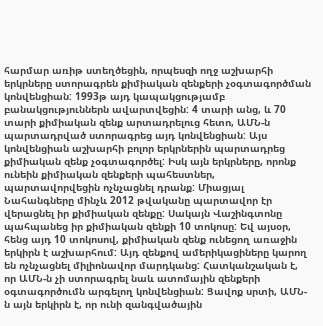հարմար առիթ ստեղծեցին, որպեսզի ողջ աշխարհի երկրները ստորագրեն քիմիական զենքերի չօգտագործման կոնվենցիան: 1993թ այդ կապակցությամբ բանակցություններն ավարտվեցին: 4 տարի անց, և 70 տարի քիմիական զենք արտադրելուց հետո, ԱՄՆ-ն պարտադրված ստորագրեց այդ կոնվենցիան: Այս կոնվենցիան աշխարհի բոլոր երկրներին պարտադրեց քիմիական զենք չօգտագործել: Իսկ այն երկրները, որոնք ունեին քիմիական զենքերի պահեստներ, պարտավորվեցին ոչնչացնել դրանք: Միացյալ Նահանգները մինչև 2012 թվականը պարտավոր էր վերացնել իր քիմիական զենքը: Սակայն Վաշինգտոնը պահպանեց իր քիմիական զենքի 10 տոկոսը: Եվ այսօր, հենց այդ 10 տոկոսով, քիմիական զենք ունեցող առաջին երկիրն է աշխարհում: Այդ զենքով ամերիկացիները կարող են ոչնչացնել միլիոնավոր մարդկանց: Հատկանշական է, որ ԱՄՆ-ն չի ստորագրել նաև ատոմային զենքերի օգտագործումն արգելող կոնվենցիան: Ցավոք սրտի, ԱՄՆ-ն այն երկիրն է, որ ունի զանգվածային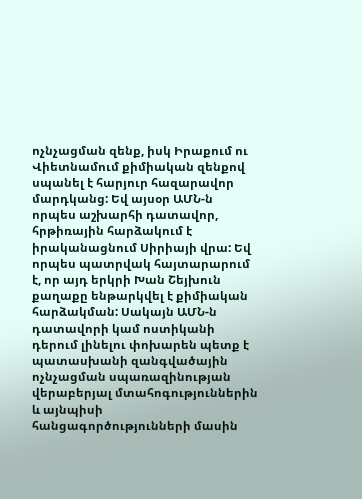ոչնչացման զենք, իսկ Իրաքում ու Վիետնամում քիմիական զենքով սպանել է հարյուր հազարավոր մարդկանց: Եվ այսօր ԱՄՆ-ն որպես աշխարհի դատավոր, հրթիռային հարձակում է իրականացնում Սիրիայի վրա: Եվ որպես պատրվակ հայտարարում է, որ այդ երկրի Խան Շեյխուն քաղաքը ենթարկվել է քիմիական հարձակման: Սակայն ԱՄՆ-ն դատավորի կամ ոստիկանի դերում լինելու փոխարեն պետք է պատասխանի զանգվածային ոչնչացման սպառազինության վերաբերյալ մտահոգություններին և այնպիսի հանցագործությունների մասին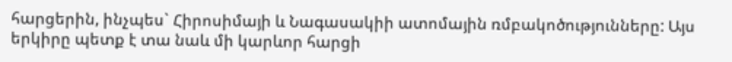հարցերին, ինչպես` Հիրոսիմայի և Նագասակիի ատոմային ռմբակոծությունները: Այս երկիրը պետք է տա նաև մի կարևոր հարցի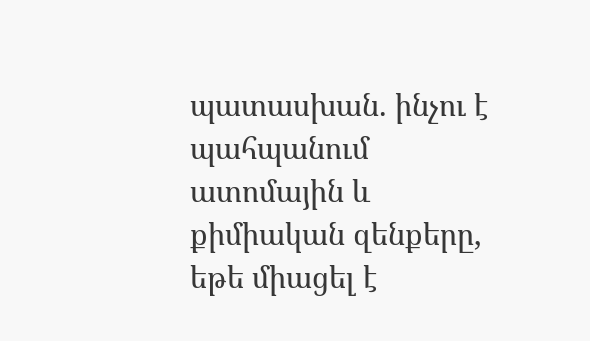պատասխան. ինչու է պահպանում ատոմային և քիմիական զենքերը, եթե միացել է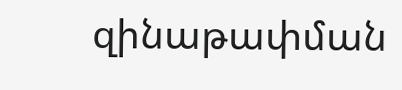զինաթափման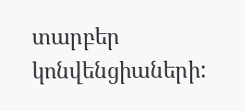տարբեր կոնվենցիաների: